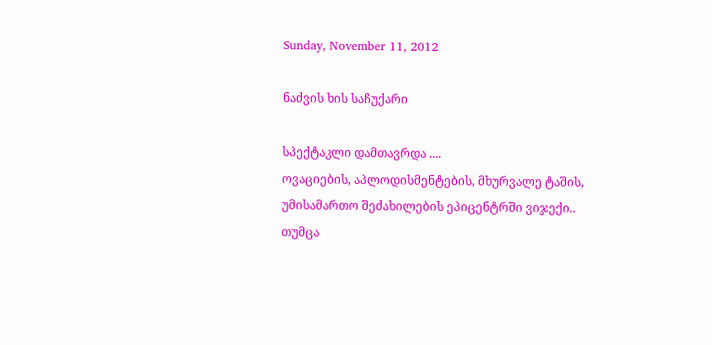Sunday, November 11, 2012

ნაძვის ხის საჩუქარი

სპექტაკლი დამთავრდა ....
ოვაციების, აპლოდისმენტების, მხურვალე ტაშის, უმისამართო შეძახილების ეპიცენტრში ვიჯექი..
თუმცა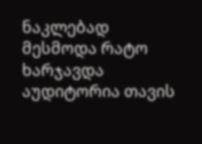ნაკლებად მესმოდა რატო ხარჯავდა აუდიტორია თავის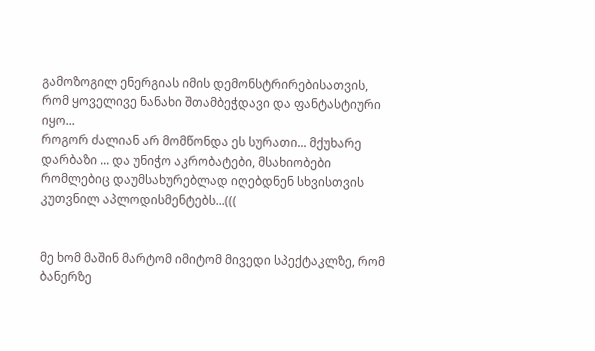გამოზოგილ ენერგიას იმის დემონსტრირებისათვის, რომ ყოველივე ნანახი შთამბეჭდავი და ფანტასტიური იყო...
როგორ ძალიან არ მომწონდა ეს სურათი... მქუხარე დარბაზი ... და უნიჭო აკრობატები, მსახიობები რომლებიც დაუმსახურებლად იღებდნენ სხვისთვის კუთვნილ აპლოდისმენტებს...(((


მე ხომ მაშინ მარტომ იმიტომ მივედი სპექტაკლზე, რომ ბანერზე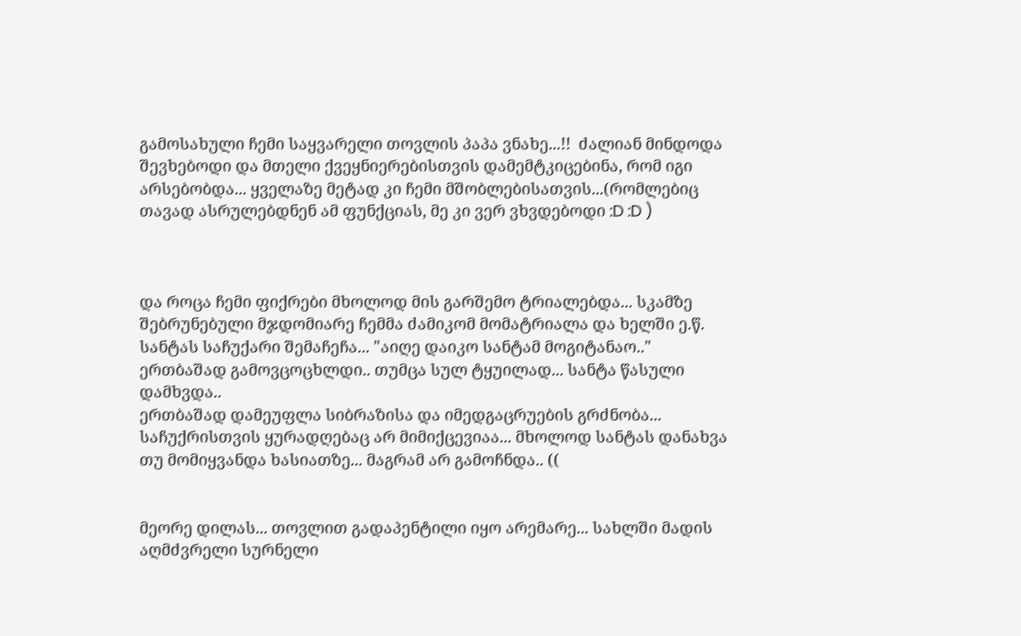გამოსახული ჩემი საყვარელი თოვლის პაპა ვნახე...!!  ძალიან მინდოდა შევხებოდი და მთელი ქვეყნიერებისთვის დამემტკიცებინა, რომ იგი არსებობდა... ყველაზე მეტად კი ჩემი მშობლებისათვის...(რომლებიც თავად ასრულებდნენ ამ ფუნქციას, მე კი ვერ ვხვდებოდი :D :D )



და როცა ჩემი ფიქრები მხოლოდ მის გარშემო ტრიალებდა... სკამზე შებრუნებული მჯდომიარე ჩემმა ძამიკომ მომატრიალა და ხელში ე.წ. სანტას საჩუქარი შემაჩეჩა... "აიღე დაიკო სანტამ მოგიტანაო.."
ერთბაშად გამოვცოცხლდი.. თუმცა სულ ტყუილად... სანტა წასული დამხვდა..
ერთბაშად დამეუფლა სიბრაზისა და იმედგაცრუების გრძნობა...
საჩუქრისთვის ყურადღებაც არ მიმიქცევიაა... მხოლოდ სანტას დანახვა თუ მომიყვანდა ხასიათზე... მაგრამ არ გამოჩნდა.. ((


მეორე დილას... თოვლით გადაპენტილი იყო არემარე... სახლში მადის აღმძვრელი სურნელი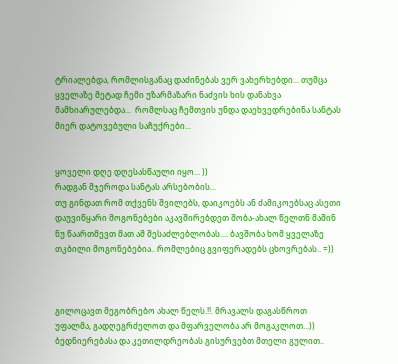ტრიალებდა, რომლისგანაც დაძინებას ვერ ვახერხებდი... თუმცა ყველაზე მეტად ჩემი უზარმაზარი ნაძვის ხის დანახვა მამხიარულებდა...  რომლსაც ჩემთვის უნდა დაეხვედრებინა სანტას მიერ დატოვებული საჩუქრები...


ყოველი დღე დღესასწაული იყო... ))
რადგან მჯეროდა სანტას არსებობის...
თუ გინდათ რომ თქვენს შვილებს, დაიკოებს ან ძამიკოებსაც ასეთი დაუვიწყარი მოგონებები აკავშირებდეთ შობა-ახალ წელთნ მაშინ ნუ წაართმევთ მათ ამ შესაძლებლობას.... ბავშობა ხომ ყველაზე თკბილი მოგონებებია.. რომლებიც გვიფერადებს ცხოვრებას.. =))



გილოცავთ მეგობრებო ახალ წელს.!!. მრავალს დაგასწროთ უფალმა, გადღეგრძელოთ და მფარველობა არ მოგაკლოთ...))  ბედნიერებასა და კეთილდრეობას გისურვებთ მთელი გულით..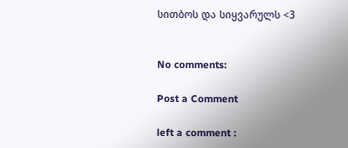სითბოს და სიყვარულს <3


No comments:

Post a Comment

left a comment :